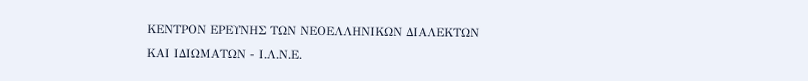ΚΕΝΤΡΟΝ ΕΡΕΥΝΗΣ ΤΩΝ ΝΕΟΕΛΛΗΝΙΚΩΝ ΔΙΑΛΕΚΤΩΝ ΚΑΙ ΙΔΙΩΜΑΤΩΝ - Ι.Λ.Ν.Ε.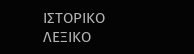ΙΣΤΟΡΙΚΟ ΛΕΞΙΚΟ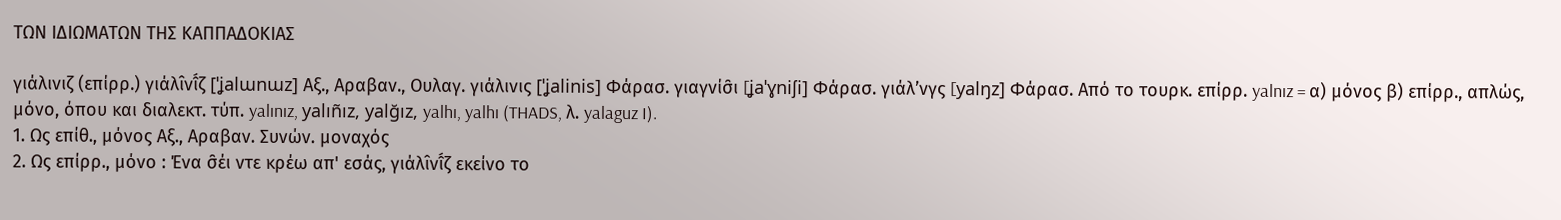TΩΝ ΙΔΙΩΜΑΤΩΝ ΤΗΣ ΚΑΠΠΑΔΟΚΙΑΣ

γιάλινιζ (επίρρ.) γιάλι̂νι̂́ζ [ˈʝalɯnɯz] Αξ., Αραβαν., Ουλαγ. γιάλινις [ˈʝalinis] Φάρασ. γιαγνίσ̑ι [ʝaˈɣniʃi] Φάρασ. γιάλ’νγς [yalŋz] Φάρασ. Από το τουρκ. επίρρ. yalnız = α) μόνος β) επίρρ., απλώς, μόνο, όπου και διαλεκτ. τύπ. yalınız, yalıñız, yalğız, yalhı, yalhı (THADS, λ. yalaguz I).
1. Ως επίθ., μόνος Αξ., Αραβαν. Συνών. μοναχός
2. Ως επίρρ., μόνο : Ένα σ̑έι ντε κρέω απ' εσάς, γιάλι̂νι̂́ζ εκείνο το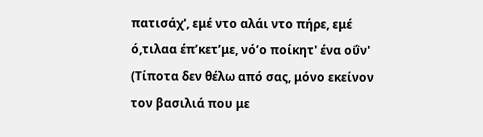πατισάχ', εμέ ντο αλάι ντο πήρε, εμέ ό,τιλαα έπ’κετ’με, νό’ο ποίκητ' ένα οΰν' (Τίποτα δεν θέλω από σας, μόνο εκείνον τον βασιλιά που με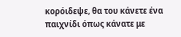κορόιδεψε, θα του κάνετε ένα παιχνίδι όπως κάνατε με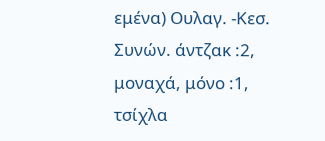εμένα) Ουλαγ. -Κεσ. Συνών. άντζακ :2, μοναχά, μόνο :1, τσίχλα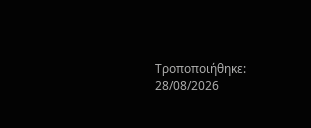Τροποποιήθηκε: 28/08/2026